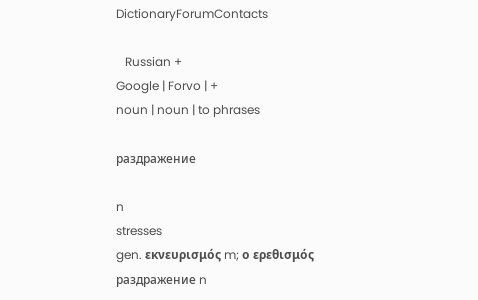DictionaryForumContacts

   Russian +
Google | Forvo | +
noun | noun | to phrases

раздражение

n
stresses
gen. εκνευρισμός m; ο ερεθισμός
раздражение n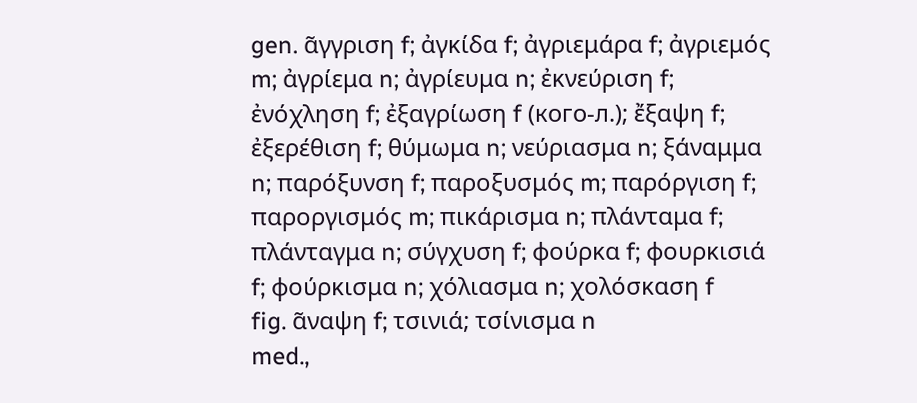gen. α̃γγριση f; ἀγκίδα f; ἀγριεμάρα f; ἀγριεμός m; ἀγρίεμα n; ἀγρίευμα n; ἐκνεύριση f; ἐνόχληση f; ἐξαγρίωση f (кого-л.); ἔξαψη f; ἐξερέθιση f; θύμωμα n; νεύριασμα n; ξάναμμα n; παρόξυνση f; παροξυσμός m; παρόργιση f; παροργισμός m; πικάρισμα n; πλάνταμα f; πλάνταγμα n; σύγχυση f; φούρκα f; φουρκισιά f; φούρκισμα n; χόλιασμα n; χολόσκαση f
fig. α̃ναψη f; τσινιά; τσίνισμα n
med.,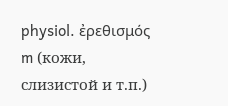physiol. ἐρεθισμός m (кожи, слизистой и т.п.)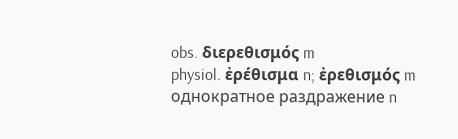obs. διερεθισμός m
physiol. ἐρέθισμα n; ἐρεθισμός m
однократное раздражение n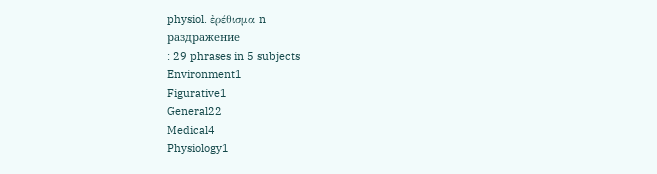physiol. ἐρέθισμα n
раздражение
: 29 phrases in 5 subjects
Environment1
Figurative1
General22
Medical4
Physiology1